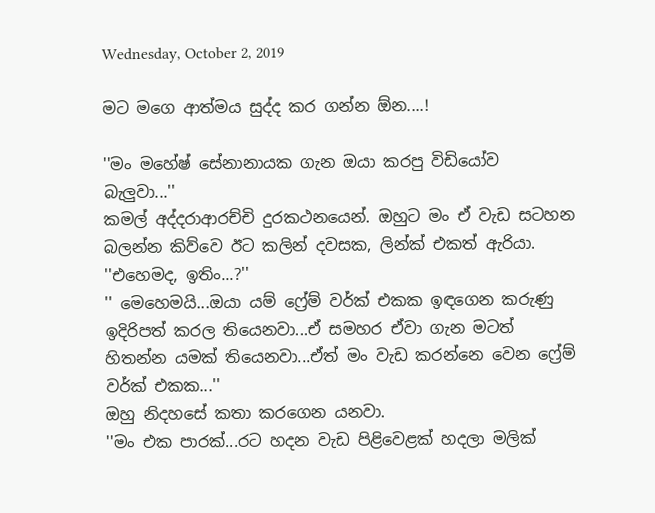Wednesday, October 2, 2019

මට මගෙ ආත්මය සුද්ද කර ගන්න ඕන....!

''මං මහේෂ් සේනානායක ගැන ඔයා කරපු විඩියෝව බැලුවා...''
කමල් අද්දරාආරච්චි දුරකථනයෙන්. ඔහුට මං ඒ වැඩ සටහන බලන්න කිව්වෙ ඊට කලින් දවසක, ලින්ක් එකත් ඇරියා.
''එහෙමද, ඉතිං...?''
'' මෙහෙමයි...ඔයා යම් ෆ්‍රේම් වර්ක් එකක ඉඳගෙන කරුණු ඉදිරිපත් කරල තියෙනවා...ඒ සමහර ඒවා ගැන මටත් හිතන්න යමක් තියෙනවා...ඒත් මං වැඩ කරන්නෙ වෙන ෆ්‍රේම් වර්ක් එකක...''
ඔහු නිදහසේ කතා කරගෙන යනවා.
''මං එක පාරක්...රට හදන වැඩ පිළිවෙළක් හදලා මලික්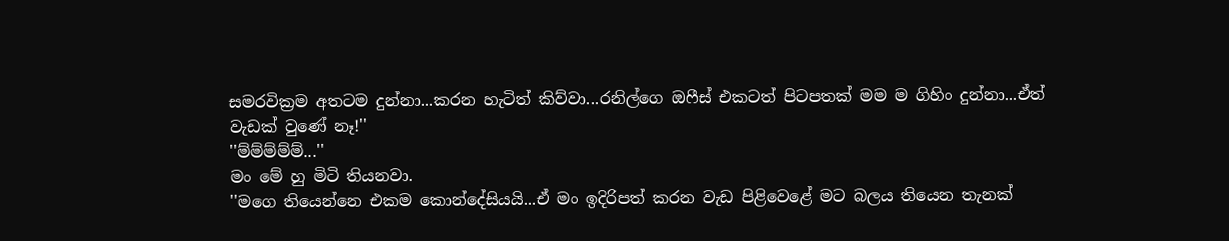සමරවික්‍රම අතටම දුන්නා...කරන හැටිත් කිව්වා...රනිල්ගෙ ඔෆීස් එකටත් පිටපතක් මම ම ගිහිං දුන්නා...ඒත් වැඩක් වුණේ නෑ!''
''ම්ම්ම්ම්ම්...''
මං මේ හු මිටි තියනවා.
''මගෙ තියෙන්නෙ එකම කොන්දේසියයි...ඒ මං ඉදිරිපත් කරන වැඩ පිළිවෙළේ මට බලය තියෙන තැනක්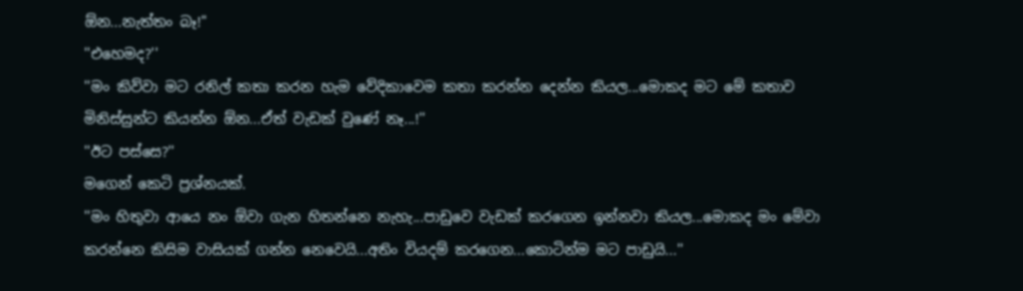ඕන...නැත්තං බෑ!"
''එහෙමද?''
''මං කිව්වා මට රනිල් කතා කරන හැම වේදිකාවෙම කතා කරන්න දෙන්න කියල...මොකද මට මේ කතාව මිනිස්සුන්ට කියන්න ඕන...ඒත් වැඩක් වුණේ නෑ...!''
''ඊට පස්සෙ?''
මගෙන් කෙටි ප්‍රශ්නයක්.
''මං හිතුවා ආයෙ නං ඕවා ගැන හිතන්නෙ නැහැ...පාඩුවෙ වැඩක් කරගෙන ඉන්නවා කියල...මොකද මං මේවා කරන්නෙ කිසිම වාසියක් ගන්න නෙවෙයි...අතිං වියදම් කරගෙන...කොටින්ම මට පාඩුයි...''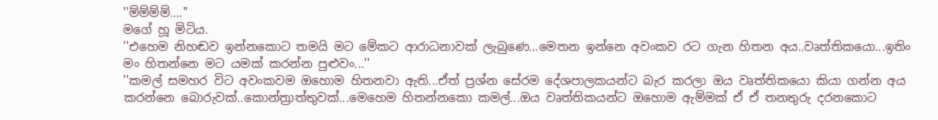''ම්ම්ම්ම්....''
මගේ හූ මිටිය.
''එහෙම නිහඬව ඉන්නකොට තමයි මට මේකට ආරාධනාවක් ලැබුණෙ...මෙතන ඉන්නෙ අවංකව රට ගැන හිතන අය..වෘත්තිකයො...ඉතිං මං හිතන්නෙ මට යමක් කරන්න පුළුවං...''
''කමල් සමහර විට අවංකවම ඔහොම හිතනවා ඇති...ඒත් ප්‍රශ්න සේරම දේශපාලකයන්ට බැර කරලා ඔය වෘත්තිකයො කියා ගන්න අය කරන්නෙ බොරුවක්..කොන්ත්‍රාත්තුවක්...මෙහෙම හිතන්නකො කමල්...ඔය වෘත්තිකයන්ට ඔහොම ඇම්මක් ඒ ඒ තනතුරු දරනකොට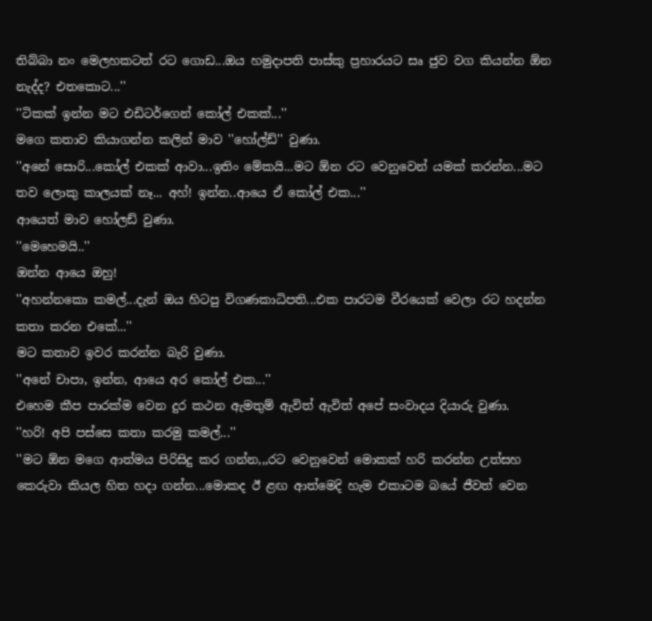තිබ්බා නං මෙලහකටත් රට ගොඩ...ඔය හමුදාපති පාස්කු ප්‍රහාරයට සෘ ජුව වග කියන්න ඕන නැද්ද? එතකොට...''
''ටිකක් ඉන්න මට එඩිටර්ගෙන් කෝල් එකක්...''
මගෙ කතාව කියාගන්න කලින් මාව ''හෝල්ඩ්'' වුණා.
''අනේ සොරි...කෝල් එකක් ආවා...ඉතිං මේකයි...මට ඕන රට වෙනුවෙන් යමක් කරන්න...මට තව ලොකු කාලයක් නෑ... අහ්! ඉන්න..ආයෙ ඒ කෝල් එක...''
ආයෙත් මාව හෝලඩ් වුණා.
''මෙහෙමයි..''
ඔන්න ආයෙ ඔහු!
''අහන්නකො කමල්...දැන් ඔය හිටපු විගණකාධිපති...එක පාරටම වීරයෙක් වෙලා රට හදන්න කතා කරන එකේ...''
මට කතාව ඉවර කරන්න බැරි වුණා.
''අනේ චාපා, ඉන්න, ආයෙ අර කෝල් එක...''
එහෙම කීප පාරක්ම වෙන දුර කථන ඇමතුම් ඇවිත් ඇවිත් අපේ සංවාදය දියාරු වුණා.
''හරි! අපි පස්සෙ කතා කරමු කමල්...''
''මට ඕන මගෙ ආත්මය පිරිසිදු කර ගන්න,,,රට වෙනුවෙන් මොකක් හරි කරන්න උත්සහ කෙරුවා කියල හිත හදා ගන්න...මොකද ඊ ළඟ ආත්මෙදි හැම එකාටම බයේ ජීවත් වෙන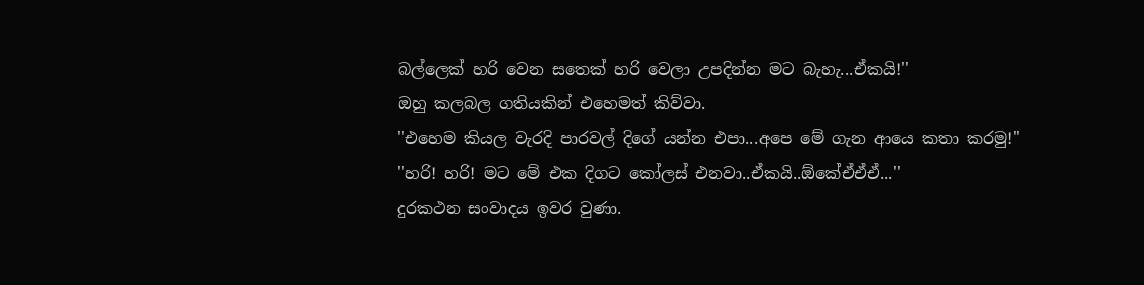බල්ලෙක් හරි වෙන සතෙක් හරි වෙලා උපදින්න මට බැහැ...ඒකයි!''
ඔහු කලබල ගතියකින් එහෙමත් කිව්වා.
''එහෙම කියල වැරදි පාරවල් දිගේ යන්න එපා...අපෙ මේ ගැන ආයෙ කතා කරමු!''
''හරි! හරි! මට මේ එක දිගට කෝලස් එනවා..ඒකයි..ඕකේඒඒඒ...''
දුරකථන සංවාදය ඉවර වුණා.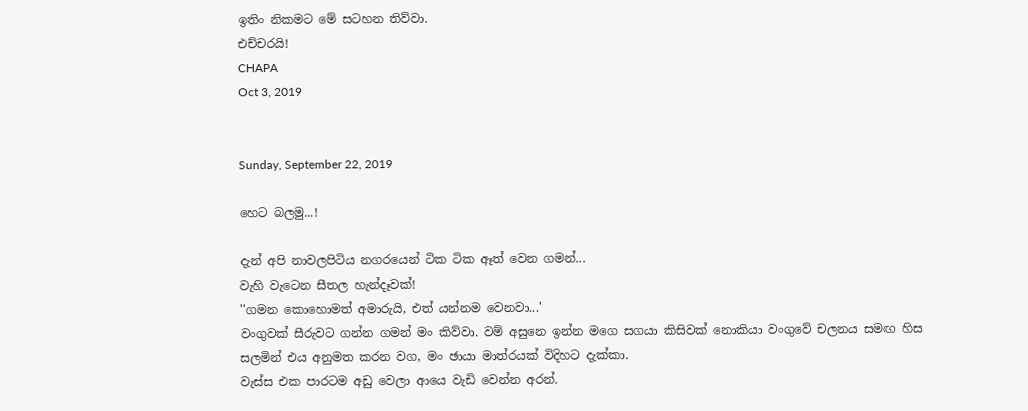ඉතිං නිකමට මේ සටහන තිව්වා.
එච්චරයි!
CHAPA
Oct 3, 2019


Sunday, September 22, 2019

හෙට බලමු...!

දැන් අපි නාවලපිටිය නගරයෙන් ටික ටික ඈත් වෙන ගමන්...
වැහි වැටෙන සීතල හැන්දෑවක්!
''ගමන කොහොමත් අමාරුයි, එත් යන්නම වෙනවා...'
වංගුවක් සීරුවට ගන්න ගමන් මං කිව්වා. වම් අසුනෙ ඉන්න මගෙ සගයා කිසිවක් නොකියා වංගුවේ චලනය සමඟ හිස සලමින් එය අනුමත කරන වග, මං ඡායා මාත්රයක් විදිහට දැක්කා.
වැස්ස එක පාරටම අඩු වෙලා ආයෙ වැඩි වෙන්න අරන්.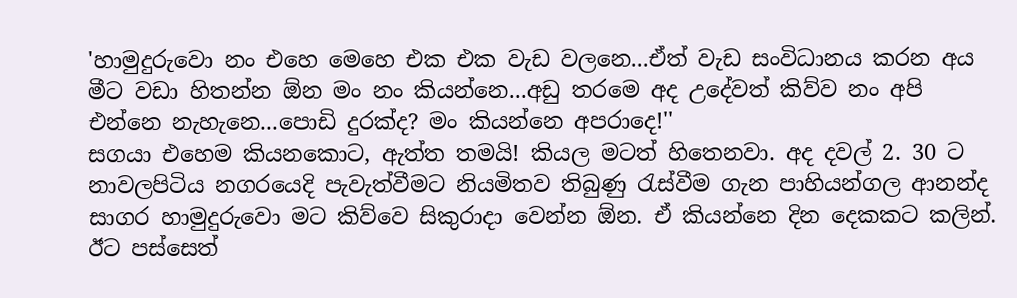'හාමුදුරුවො නං එහෙ මෙහෙ එක එක වැඩ වලනෙ...ඒත් වැඩ සංවිධානය කරන අය මීට වඩා හිතන්න ඕන මං නං කියන්නෙ...අඩු තරමෙ අද උදේවත් කිව්ව නං අපි එන්නෙ නැහැනෙ...පොඩි දුරක්ද? මං කියන්නෙ අපරාදෙ!''
සගයා එහෙම කියනකොට, ඇත්ත තමයි! කියල මටත් හිතෙනවා. අද දවල් 2. 30 ට නාවලපිටිය නගරයෙදි පැවැත්වීමට නියමිතව තිබුණු රැස්වීම ගැන පාහියන්ගල ආනන්ද සාගර හාමුදුරුවො මට කිව්වෙ සිකුරාදා වෙන්න ඕන. ඒ කියන්නෙ දින දෙකකට කලින්. ඊට පස්සෙත්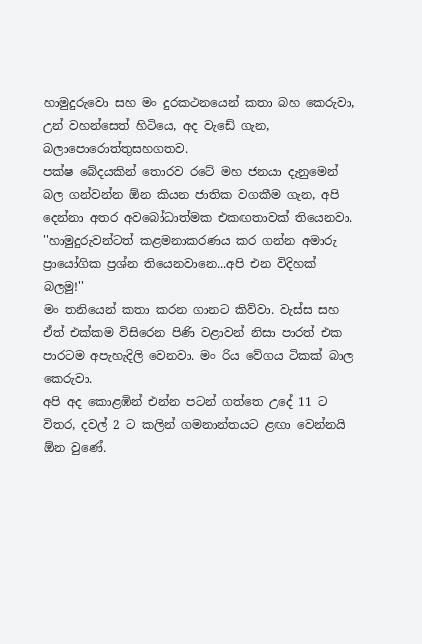හාමුදුරුවො සහ මං දුරකථනයෙන් කතා බහ කෙරුවා, උන් වහන්සෙත් හිටියෙ, අද වැඩේ ගැන, බලාපොරොත්තුසහගතව.
පක්ෂ බේදයකින් තොරව රටේ මහ ජනයා දැනුමෙන් බල ගන්වන්න ඕන කියන ජාතික වගකීම ගැන, අපි දෙන්නා අතර අවබෝධාත්මක එකඟතාවක් තියෙනවා.
''හාමුදුරුවන්ටත් කළමනාකරණය කර ගන්න අමාරු ප්‍රායෝගික ප්‍රශ්න තියෙනවානෙ...අපි එන විදිහක් බලමු!''
මං තනියෙන් කතා කරන ගානට කිව්වා. වැස්ස සහ ඒත් එක්කම විසිරෙන පිණි වළාවන් නිසා පාරත් එක පාරටම අපැහැදිලි වෙනවා. මං රිය වේගය ටිකක් බාල කෙරුවා.
අපි අද කොළඹින් එන්න පටන් ගත්තෙ උදේ 11 ට විතර, දවල් 2 ට කලින් ගමනාන්තයට ළඟා වෙන්නයි ඕන වුණේ.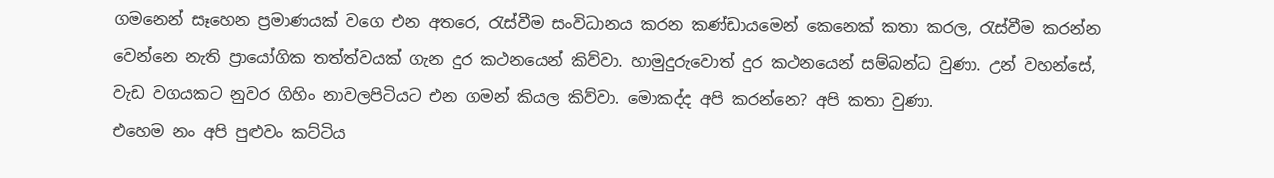ගමනෙන් සෑහෙන ප්‍රමාණයක් වගෙ එන අතරෙ, රැස්වීම සංවිධානය කරන කණ්ඩායමෙන් කෙනෙක් කතා කරල, රැස්වීම කරන්න වෙන්නෙ නැති ප්‍රායෝගික තත්ත්වයක් ගැන දුර කථනයෙන් කිව්වා. හාමුදුරුවොත් දුර කථනයෙන් සම්බන්ධ වුණා. උන් වහන්සේ, වැඩ වගයකට නුවර ගිහිං නාවලපිටියට එන ගමන් කියල කිව්වා. මොකද්ද අපි කරන්නෙ? අපි කතා වුණා.
එහෙම නං අපි පුළුවං කට්ටිය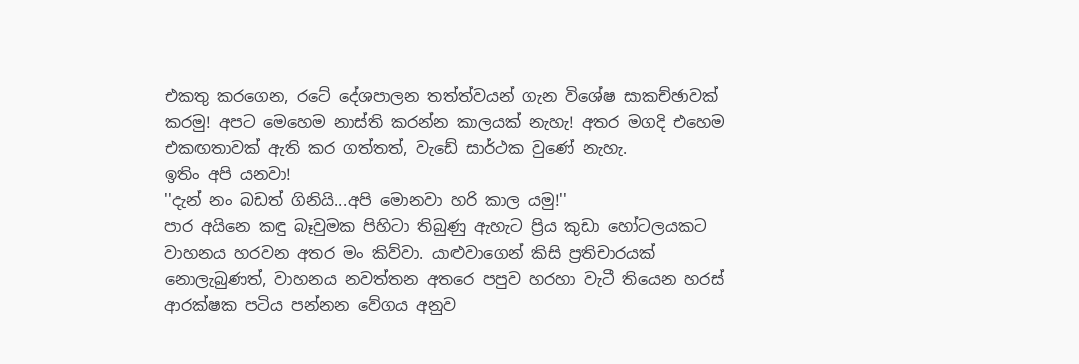එකතු කරගෙන, රටේ දේශපාලන තත්ත්වයන් ගැන විශේෂ සාකච්ඡාවක් කරමු! අපට මෙහෙම නාස්ති කරන්න කාලයක් නැහැ! අතර මගදි එහෙම එකඟතාවක් ඇති කර ගත්තත්, වැඩේ සාර්ථක වුණේ නැහැ.
ඉතිං අපි යනවා!
''දැන් නං බඩත් ගිනියි...අපි මොනවා හරි කාල යමු!''
පාර අයිනෙ කඳු බෑවුමක පිහිටා තිබුණු ඇහැට ප්‍රිය කුඩා හෝටලයකට වාහනය හරවන අතර මං කිව්වා. යාළුවාගෙන් කිසි ප්‍රතිචාරයක් නොලැබුණත්, වාහනය නවත්තන අතරෙ පපුව හරහා වැටී තියෙන හරස් ආරක්ෂක පටිය පන්නන වේගය අනුව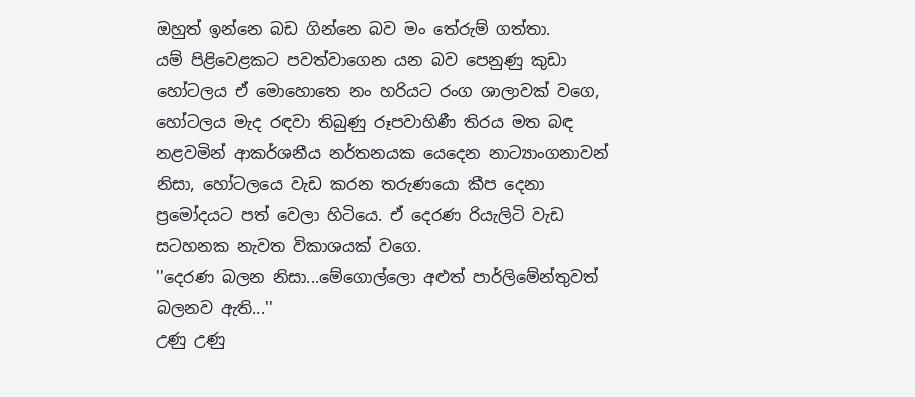ඔහුත් ඉන්නෙ බඩ ගින්නෙ බව මං තේරුම් ගත්තා.
යම් පිළිවෙළකට පවත්වාගෙන යන බව පෙනුණු කුඩා හෝටලය ඒ මොහොතෙ නං හරියට රංග ශාලාවක් වගෙ, හෝටලය මැද රඳවා තිබුණු රූපවාහිණී තිරය මත බඳ නළවමින් ආකර්ශනීය නර්තනයක යෙදෙන නාට්‍යාංගනාවන් නිසා, හෝටලයෙ වැඩ කරන තරුණයො කීප දෙනා ප්‍රමෝදයට පත් වෙලා හිටියෙ. ඒ දෙරණ රියැලිටි වැඩ සටහනක නැවත විකාශයක් වගෙ.
''දෙරණ බලන නිසා...මේගොල්ලො අළුත් පාර්ලිමේන්තුවත් බලනව ඇති...''
උණු උණු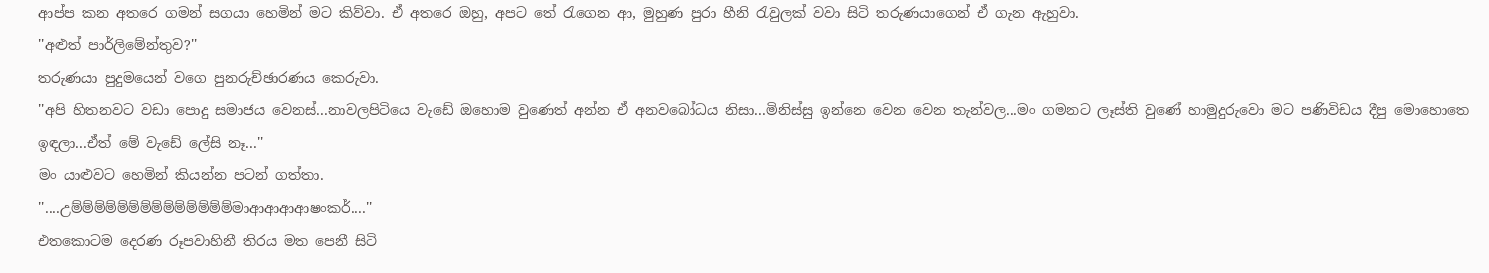ආප්ප කන අතරෙ ගමන් සගයා හෙමින් මට කිව්වා. ඒ අතරෙ ඔහු, අපට තේ රැගෙන ආ, මුහුණ පුරා හීනි රැවුලක් වවා සිටි තරුණයාගෙන් ඒ ගැන ඇහුවා.
''අළුත් පාර්ලිමේන්තුව?''
තරුණයා පුදුමයෙන් වගෙ පුනරුච්ඡාරණය කෙරුවා.
''අපි හිතනවට වඩා පොදු සමාජය වෙනස්...නාවලපිටියෙ වැඩේ ඔහොම වුණෙත් අන්න ඒ අනවබෝධය නිසා...මිනිස්සු ඉන්නෙ වෙන වෙන තැන්වල...මං ගමනට ලෑස්ති වුණේ හාමුදුරුවො මට පණිවිඩය දීපු මොහොතෙ ඉඳලා...ඒත් මේ වැඩේ ලේසි නෑ...''
මං යාළුවට හෙමින් කියන්න පටන් ගත්තා.
''....උම්ම්ම්ම්ම්ම්ම්ම්ම්ම්ම්ම්ම්ම්මාආආආආෂංකර්....''
එතකොටම දෙරණ රූපවාහිනී තිරය මත පෙනී සිටි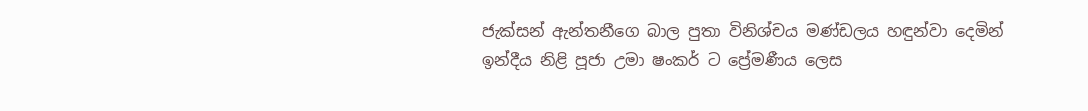ජැක්සන් ඇන්තනීගෙ බාල පුතා විනිශ්චය මණ්ඩලය හඳුන්වා දෙමින් ඉන්දීය නිළි පූජා උමා ෂංකර් ට ප්‍රේමණීය ලෙස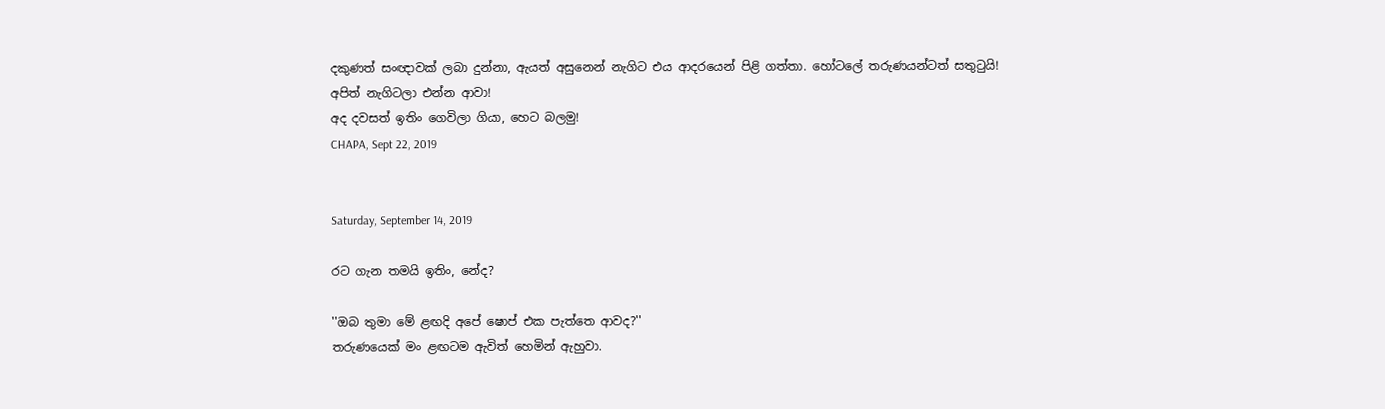දකුණත් සංඥාවක් ලබා දුන්නා, ඇයත් අසුනෙන් නැගිට එය ආදරයෙන් පිළි ගත්තා. හෝටලේ තරුණයන්ටත් සතුටුයි!
අපිත් නැගිටලා එන්න ආවා!
අද දවසත් ඉතිං ගෙවිලා ගියා, හෙට බලමු!
CHAPA, Sept 22, 2019


Saturday, September 14, 2019

රට ගැන තමයි ඉතිං, නේද?

''ඔබ තුමා මේ ළඟදි අපේ ෂොප් එක පැත්තෙ ආවද?''
තරුණයෙක් මං ළඟටම ඇවිත් හෙමින් ඇහුවා.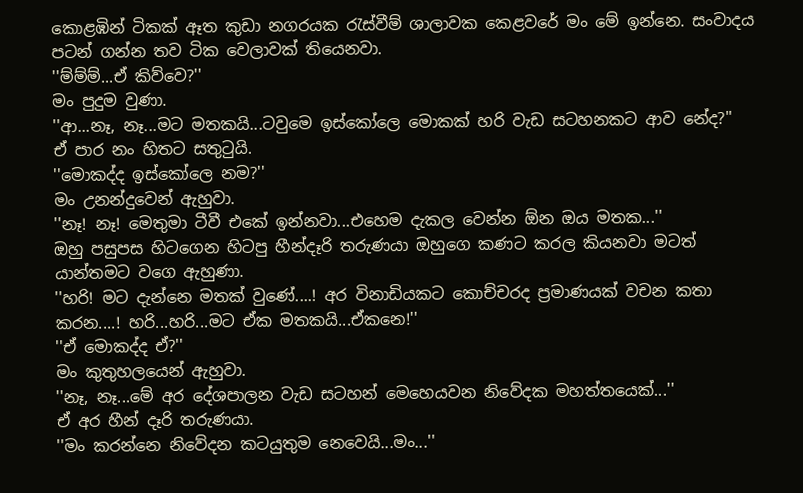කොළඹින් ටිකක් ඈත කුඩා නගරයක රැස්වීම් ශාලාවක කෙළවරේ මං මේ ඉන්නෙ. සංවාදය පටන් ගන්න තව ටික වෙලාවක් තියෙනවා.
''ම්ම්ම්...ඒ කිව්වෙ?''
මං පුදුම වුණා.
''ආ...නෑ, නෑ...මට මතකයි...ටවුමෙ ඉස්කෝලෙ මොකක් හරි වැඩ සටහනකට ආව නේද?''
ඒ පාර නං හිතට සතුටුයි.
''මොකද්ද ඉස්කෝලෙ නම?''
මං උනන්දුවෙන් ඇහුවා.
''නෑ! නෑ! මෙතුමා ටීවී එකේ ඉන්නවා...එහෙම දැකල වෙන්න ඕන ඔය මතක...''
ඔහු පසුපස හිටගෙන හිටපු හීන්දෑරි තරුණයා ඔහුගෙ කණට කරල කියනවා මටත් යාන්තමට වගෙ ඇහුණා.
''හරි! මට දැන්නෙ මතක් වුණේ....! අර විනාඩියකට කොච්චරද ප්‍රමාණයක් වචන කතා කරන....! හරි...හරි...මට ඒක මතකයි...ඒකනෙ!''
''ඒ මොකද්ද ඒ?''
මං කුතුහලයෙන් ඇහුවා.
''නෑ, නෑ...මේ අර දේශපාලන වැඩ සටහන් මෙහෙයවන නිවේදක මහත්තයෙක්...''
ඒ අර හීන් දෑරි තරුණයා.
''මං කරන්නෙ නිවේදන කටයුතුම නෙවෙයි...මං...''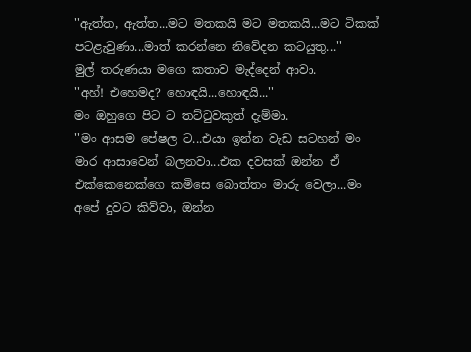''ඇත්ත, ඇත්ත...මට මතකයි මට මතකයි...මට ටිකක් පටළැවුණා...මාත් කරන්නෙ නිවේදන කටයුතු...''
මුල් තරුණයා මගෙ කතාව මැද්දෙන් ආවා.
''අහ්! එහෙමද? හොඳයි...හොඳයි...''
මං ඔහුගෙ පිට ට තට්ටුවකුත් දැම්මා.
''මං ආසම පේෂල ට...එයා ඉන්න වැඩ සටහන් මං මාර ආසාවෙන් බලනවා...එක දවසක් ඔන්න ඒ එක්කෙනෙක්ගෙ කමිසෙ බොත්තං මාරු වෙලා...මං අපේ දුවට කිව්වා, ඔන්න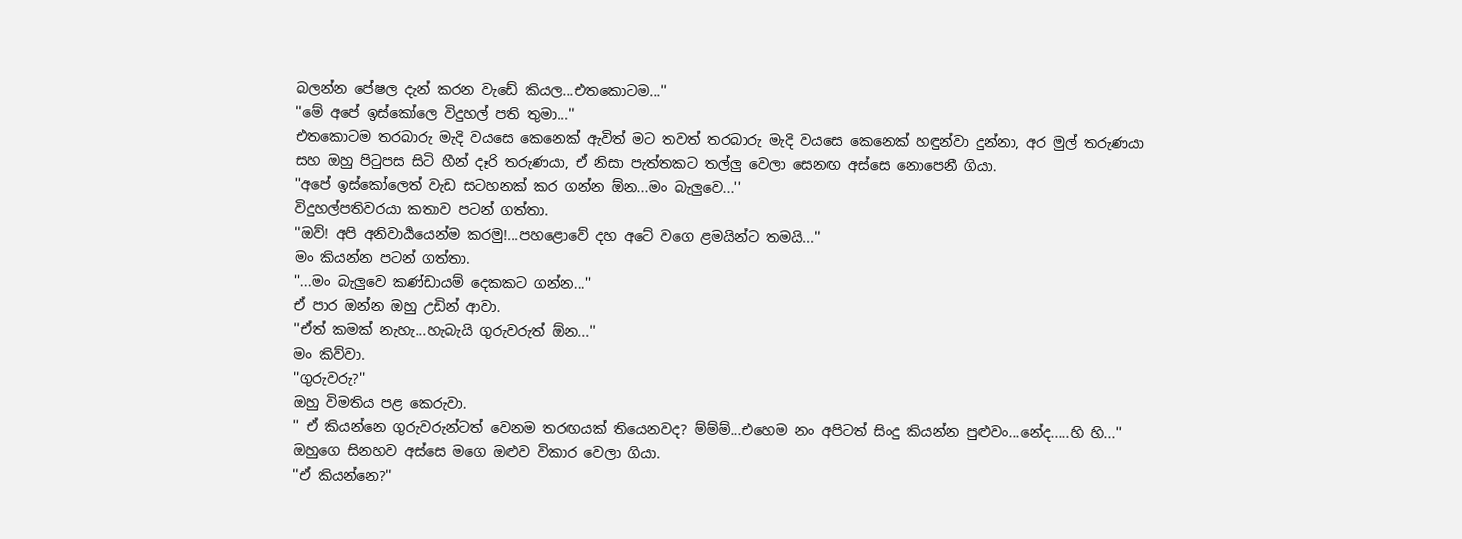බලන්න පේෂල දැන් කරන වැඩේ කියල...එතකොටම...''
''මේ අපේ ඉස්කෝලෙ විදුහල් පති තුමා...''
එතකොටම තරබාරු මැදි වයසෙ කෙනෙක් ඇවිත් මට තවත් තරබාරු මැදි වයසෙ කෙනෙක් හඳුන්වා දුන්නා, අර මුල් තරුණයා සහ ඔහු පිටුපස සිටි හීන් දෑරි තරුණයා, ඒ නිසා පැත්තකට තල්ලු වෙලා සෙනඟ අස්සෙ නොපෙනී ගියා.
''අපේ ඉස්කෝලෙත් වැඩ සටහනක් කර ගන්න ඕන...මං බැලුවෙ...''
විදුහල්පතිවරයා කතාව පටන් ගත්තා.
''ඔව්! අපි අනිවාර්‍යයෙන්ම කරමු!...පහළොවේ දහ අටේ වගෙ ළමයින්ට තමයි...''
මං කියන්න පටන් ගත්තා.
''...මං බැලුවෙ කණ්ඩායම් දෙකකට ගන්න...''
ඒ පාර ඔන්න ඔහු උඩින් ආවා.
''ඒත් කමක් නැහැ...හැබැයි ගුරුවරුත් ඕන...''
මං කිව්වා.
''ගුරුවරු?''
ඔහු විමතිය පළ කෙරුවා.
'' ඒ කියන්නෙ ගුරුවරුන්ටත් වෙනම තරඟයක් තියෙනවද? ම්ම්ම්...එහෙම නං අපිටත් සිංදු කියන්න පුළුවං...නේද.....හි හි...''
ඔහුගෙ සිනහව අස්සෙ මගෙ ඔළුව විකාර වෙලා ගියා.
''ඒ කියන්නෙ?''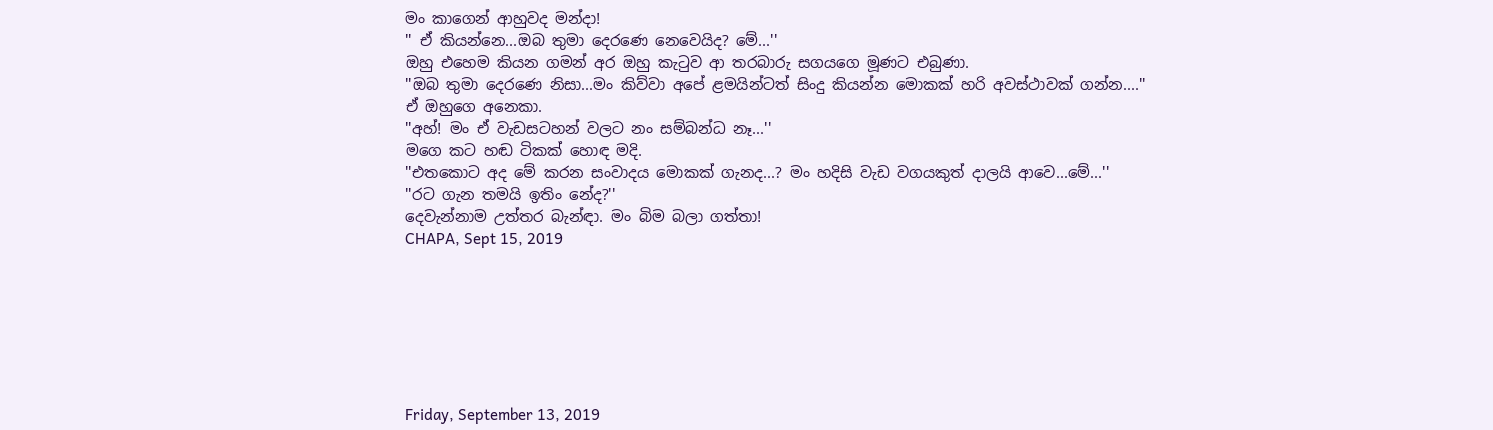මං කාගෙන් ආහුවද මන්දා!
'' ඒ කියන්නෙ...ඔබ තුමා දෙරණෙ නෙවෙයිද? මේ...''
ඔහු එහෙම කියන ගමන් අර ඔහු කැටුව ආ තරබාරු සගයගෙ මූණට එබුණා.
''ඔබ තුමා දෙරණෙ නිසා...මං කිව්වා අපේ ළමයින්ටත් සිංදු කියන්න මොකක් හරි අවස්ථාවක් ගන්න....''
ඒ ඔහුගෙ අනෙකා.
''අහ්! මං ඒ වැඩසටහන් වලට නං සම්බන්ධ නෑ...''
මගෙ කට හඬ ටිකක් හොඳ මදි.
''එතකොට අද මේ කරන සංවාදය මොකක් ගැනද...? මං හදිසි වැඩ වගයකුත් දාලයි ආවෙ...මේ...''
''රට ගැන තමයි ඉතිං නේද?''
දෙවැන්නාම උත්තර බැන්ඳා. මං බිම බලා ගත්තා!
CHAPA, Sept 15, 2019







Friday, September 13, 2019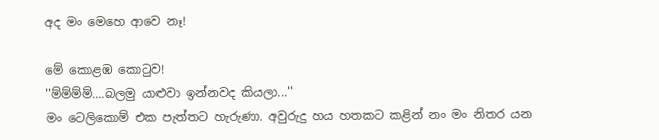අද මං මෙහෙ ආවෙ නෑ!

මේ කොළඹ කොටුව!
''ම්ම්ම්ම්....බලමු යාළුවා ඉන්නවද කියලා...''
මං ටෙලිකොම් එක පැත්තට හැරුණා. අවුරුදු හය හතකට කළින් නං මං නිතර යන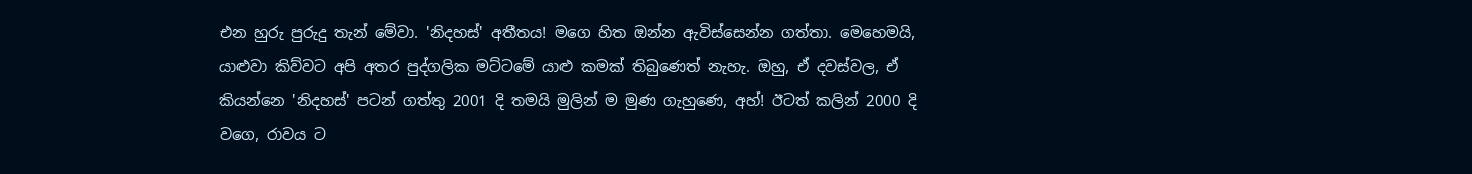එන හුරු පුරුදු තැන් මේවා. 'නිදහස්' අතීතය! මගෙ හිත ඔන්න ඇවිස්සෙන්න ගත්තා. මෙහෙමයි,
යාළුවා කිව්වට අපි අතර පුද්ගලික මට්ටමේ යාළු කමක් තිබුණෙත් නැහැ. ඔහු, ඒ දවස්වල, ඒ කියන්නෙ 'නිදහස්' පටන් ගත්තු 2001 දි තමයි මුලින් ම මුණ ගැහුණෙ, අහ්! ඊටත් කලින් 2000 දි වගෙ, රාවය ට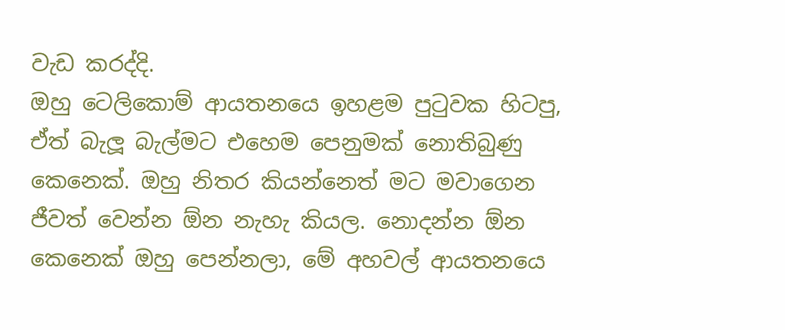වැඩ කරද්දි.
ඔහු ටෙලිකොම් ආයතනයෙ ඉහළම පුටුවක හිටපු, ඒත් බැලූ බැල්මට එහෙම පෙනුමක් නොතිබුණු කෙනෙක්. ඔහු නිතර කියන්නෙත් මට මවාගෙන ජීවත් වෙන්න ඕන නැහැ කියල. නොදන්න ඕන කෙනෙක් ඔහු පෙන්නලා, මේ අහවල් ආයතනයෙ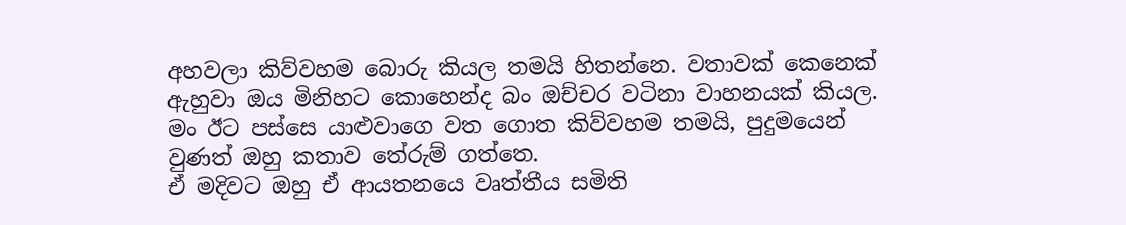අහවලා කිව්වහම බොරු කියල තමයි හිතන්නෙ. වතාවක් කෙනෙක් ඇහුවා ඔය මිනිහට කොහෙන්ද බං ඔච්චර වටිනා වාහනයක් කියල. මං ඊට පස්සෙ යාළුවාගෙ වත ගොත කිව්වහම තමයි, පුදුමයෙන් වුණත් ඔහු කතාව තේරුම් ගත්තෙ.
ඒ මදිවට ඔහු ඒ ආයතනයෙ වෘත්තීය සමිති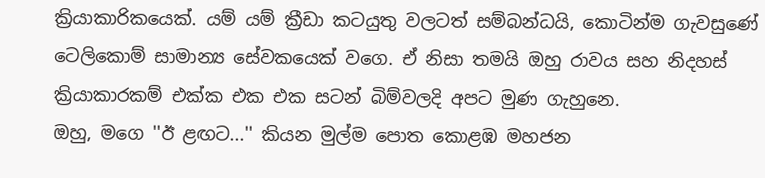ක්‍රියාකාරිකයෙක්. යම් යම් ක්‍රීඩා කටයුතු වලටත් සම්බන්ධයි, කොටින්ම ගැවසුණේ ටෙලිකොම් සාමාන්‍ය සේවකයෙක් වගෙ. ඒ නිසා තමයි ඔහු රාවය සහ නිදහස් ක්‍රියාකාරකම් එක්ක එක එක සටන් බිම්වලදි අපට මුණ ගැහුනෙ.
ඔහු, මගෙ ''ඊ ළඟට...'' කියන මුල්ම පොත කොළඹ මහජන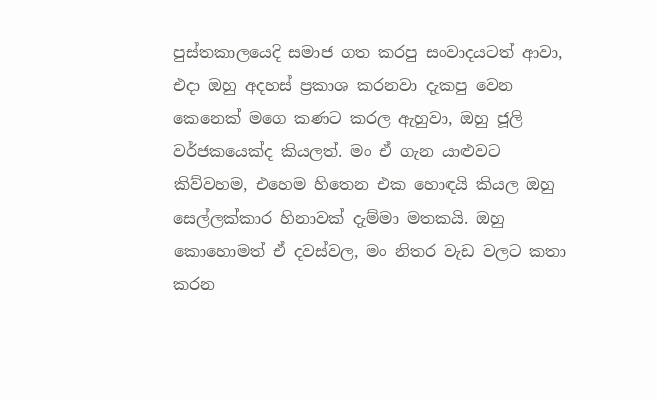පුස්තකාලයෙදි සමාජ ගත කරපු සංවාදයටත් ආවා, එදා ඔහු අදහස් ප්‍රකාශ කරනවා දැකපු වෙන කෙනෙක් මගෙ කණට කරල ඇහුවා, ඔහු ජූලි වර්ජකයෙක්ද කියලත්. මං ඒ ගැන යාළුවට කිව්වහම, එහෙම හිතෙන එක හොඳයි කියල ඔහු සෙල්ලක්කාර හිනාවක් දැම්මා මතකයි. ඔහු කොහොමත් ඒ දවස්වල, මං නිතර වැඩ වලට කතා කරන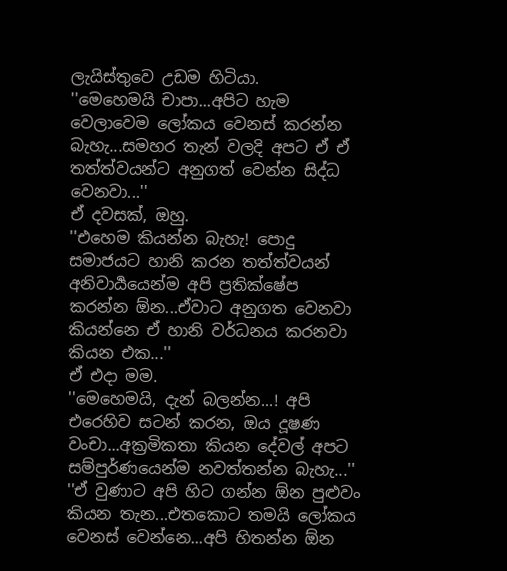ලැයිස්තුවෙ උඩම හිටියා.
''මෙහෙමයි චාපා...අපිට හැම වෙලාවෙම ලෝකය වෙනස් කරන්න බැහැ...සමහර තැන් වලදි අපට ඒ ඒ තත්ත්වයන්ට අනුගත් වෙන්න සිද්ධ වෙනවා...''
ඒ දවසක්, ඔහු.
''එහෙම කියන්න බැහැ! පොදු සමාජයට හානි කරන තත්ත්වයන් අනිවාර්‍යයෙන්ම අපි ප්‍රතික්ෂේප කරන්න ඕන...ඒවාට අනුගත වෙනවා කියන්නෙ ඒ හානි වර්ධනය කරනවා කියන එක...''
ඒ එදා මම.
''මෙහෙමයි, දැන් බලන්න...! අපි එරෙහිව සටන් කරන, ඔය දූෂණ වංචා...අක්‍රමිකතා කියන දේවල් අපට සම්පුර්ණයෙන්ම නවත්තන්න බැහැ...''
''ඒ වුණාට අපි හිට ගන්න ඕන පුළුවං කියන තැන...එතකොට තමයි ලෝකය වෙනස් වෙන්නෙ...අපි හිතන්න ඕන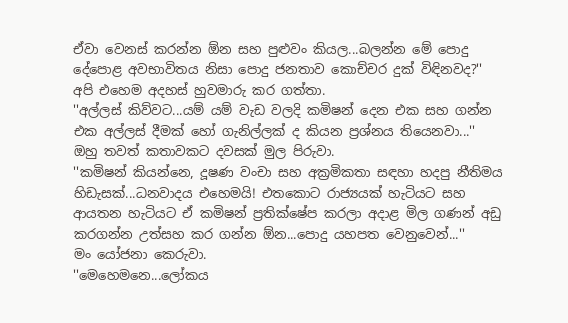ඒවා වෙනස් කරන්න ඕන සහ පුළුවං කියල...බලන්න මේ පොදු දේපොළ අවභාවිතය නිසා පොදු ජනතාව කොච්චර දුක් විඳිනවද?''
අපි එහෙම අදහස් හුවමාරු කර ගත්තා.
''අල්ලස් කිව්වට...යම් යම් වැඩ වලදි කමිෂන් දෙන එක සහ ගන්න එක අල්ලස් දීමක් හෝ ගැනිල්ලක් ද කියන ප්‍රශ්නය තියෙනවා...''
ඔහු තවත් කතාවකට දවසක් මුල පිරුවා.
''කමිෂන් කියන්නෙ, දූෂණ වංචා සහ අක්‍රමිකතා සඳහා හදපු නීතිමය හිඩැසක්...ධනවාදය එහෙමයි! එතකොට රාජ්‍යයක් හැටියට සහ ආයතන හැටියට ඒ කමිෂන් ප්‍රතික්ෂේප කරලා අදාළ මිල ගණන් අඩු කරගන්න උත්සහ කර ගන්න ඕන...පොදු යහපත වෙනුවෙන්...''
මං යෝජනා කෙරුවා.
''මෙහෙමනෙ...ලෝකය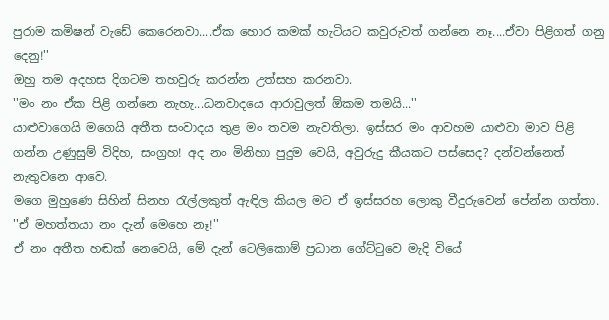පුරාම කමිෂන් වැඩේ කෙරෙනවා....ඒක හොර කමක් හැටියට කවුරුවත් ගන්නෙ නෑ....ඒවා පිළිගත් ගනු දෙනු!''
ඔහු තම අදහස දිගටම තහවුරු කරන්න උත්සහ කරනවා.
''මං නං ඒක පිළි ගන්නෙ නැහැ...ධනවාදයෙ ආරාවුලත් ඕකම තමයි...''
යාළුවාගෙයි මගෙයි අතීත සංවාදය තුළ මං තවම නැවතිලා. ඉස්සර මං ආවහම යාළුවා මාව පිළි ගන්න උණුසුම් විදිහ, සංග්‍රහ! අද නං මිනිහා පුදුම වෙයි, අවුරුදු කීයකට පස්සෙද? දන්වන්නෙත් නැතුවනෙ ආවෙ.
මගෙ මුහුණෙ සිහින් සිනහ රැල්ලකුත් ඇඳිල කියල මට ඒ ඉස්සරහ ලොකු වීදුරුවෙන් පේන්න ගත්තා.
''ඒ මහත්තයා නං දැන් මෙහෙ නෑ!''
ඒ නං අතීත හඬක් නෙවෙයි, මේ දැන් ටෙලිකොම් ප්‍රධාන ගේට්ටුවෙ මැදි වියේ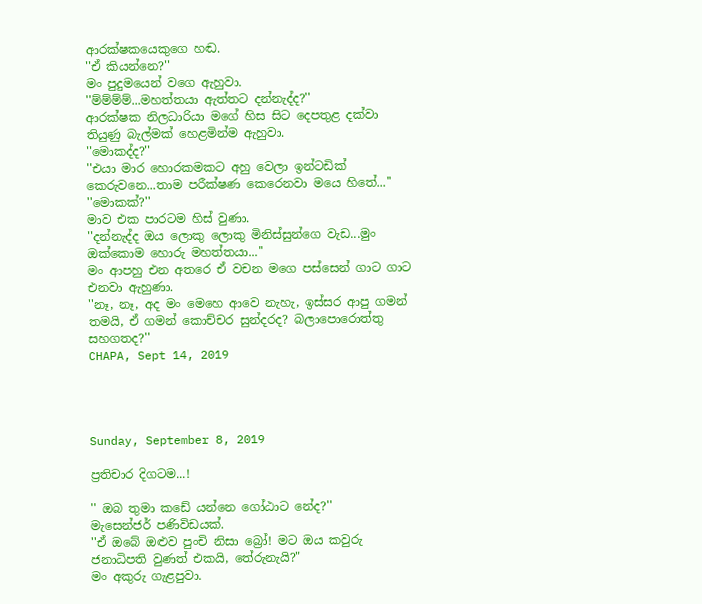ආරක්ෂකයෙකුගෙ හඬ.
''ඒ කියන්නෙ?''
මං පුදුමයෙන් වගෙ ඇහුවා.
''ම්ම්ම්ම්...මහත්තයා ඇත්තට දන්නැද්ද?''
ආරක්ෂක නිලධාරියා මගේ හිස සිට දෙපතුළ දක්වා තියුණු බැල්මක් හෙළමින්ම ඇහුවා.
''මොකද්ද?''
''එයා මාර හොරකමකට අහු වෙලා ඉන්ටඩික් කෙරුවනෙ...තාම පරීක්ෂණ කෙරෙනවා මයෙ හිතේ...''
''මොකක්?''
මාව එක පාරටම හිස් වුණා.
''දන්නැද්ද ඔය ලොකු ලොකු මිනිස්සුන්ගෙ වැඩ...මුං ඔක්කොම හොරු මහත්තයා...''
මං ආපහු එන අතරෙ ඒ වචන මගෙ පස්සෙන් ගාට ගාට එනවා ඇහුණා.
''නෑ, නෑ, අද මං මෙහෙ ආවෙ නැහැ, ඉස්සර ආපු ගමන් තමයි, ඒ ගමන් කොච්චර සුන්දරද? බලාපොරොත්තු සහගතද?''
CHAPA, Sept 14, 2019




Sunday, September 8, 2019

ප්‍රතිචාර දිගටම...!

'' ඔබ තුමා කඩේ යන්නෙ ගෝඨාට නේද?''
මැසෙන්ජර් පණිවිඩයක්.
''ඒ ඔබේ ඔළුව පුංචි නිසා බ්‍රෝ! මට ඔය කවුරු ජනාධිපති වුණත් එකයි, තේරුනැයි?"
මං අකුරු ගැළපුවා.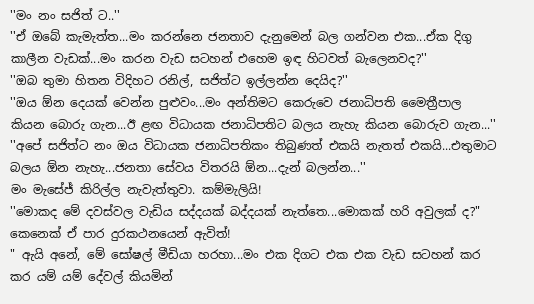''මං නං සජිත් ට..''
''ඒ ඔබේ කැමැත්ත...මං කරන්නෙ ජනතාව දැනුමෙන් බල ගන්වන එක...ඒක දිගු කාලීන වැඩක්...මං කරන වැඩ සටහන් එහෙම ඉඳ හිටවත් බැලෙනවද?''
''ඔබ තුමා හිතන විදිහට රනිල්, සජිත්ට ඉල්ලන්න දෙයිද?''
''ඔය ඕන දෙයක් වෙන්න පුළුවං...මං අන්තිමට කෙරුවෙ ජනාධිපති මෛත්‍රීපාල කියන බොරු ගැන...ඊ ළඟ විධායක ජනාධිපතිට බලය නැහැ කියන බොරුව ගැන...''
''අපේ සජිත්ට නං ඔය විධායක ජනාධිපතිකං තිබුණත් එකයි නැතත් එකයි...එතුමාට බලය ඕන නැහැ...ජනතා සේවය විතරයි ඕන...දැන් බලන්න...''
මං මැසේජ් කිරිල්ල නැවැත්තුවා. කම්මැලියි!
''මොකද මේ දවස්වල වැඩිය සද්දයක් බද්දයක් නැත්තෙ...මොකක් හරි අවුලක් ද?"
කෙනෙක් ඒ පාර දුරකථනයෙන් ඇවිත්!
" ඇයි අනේ, මේ සෝෂල් මීඩියා හරහා...මං එක දිගට එක එක වැඩ සටහන් කර කර යම් යම් දේවල් කියමින්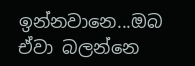ඉන්නවානෙ...ඔබ ඒවා බලන්නෙ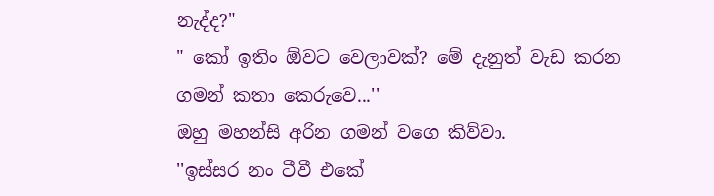නැද්ද?"
" කෝ ඉතිං ඕවට වෙලාවක්? මේ දැනුත් වැඩ කරන ගමන් කතා කෙරුවෙ...''
ඔහු මහන්සි අරින ගමන් වගෙ කිව්වා.
''ඉස්සර නං ටීවී එකේ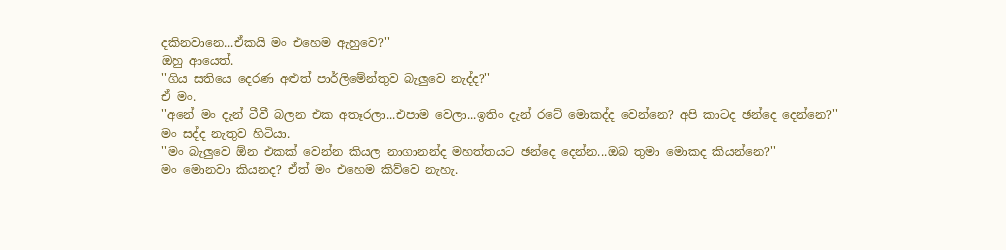දකිනවානෙ...ඒකයි මං එහෙම ඇහුවෙ?''
ඔහු ආයෙත්.
''ගිය සතියෙ දෙරණ අළුත් පාර්ලිමේන්තුව බැලුවෙ නැද්ද?''
ඒ මං.
''අනේ මං දැන් ටීවී බලන එක අතෑරලා...එපාම වෙලා...ඉතිං දැන් රටේ මොකද්ද වෙන්නෙ? අපි කාටද ඡන්දෙ දෙන්නෙ?''
මං සද්ද නැතුව හිටියා.
''මං බැලුවෙ ඕන එකක් වෙන්න කියල නාගානන්ද මහත්තයට ඡන්දෙ දෙන්න...ඔබ තුමා මොකද කියන්නෙ?''
මං මොනවා කියනද? ඒත් මං එහෙම කිව්වෙ නැහැ.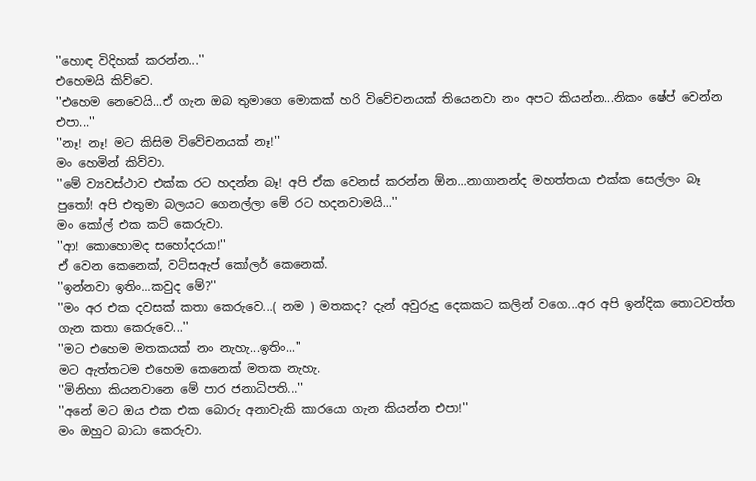''හොඳ විදිහක් කරන්න...''
එහෙමයි කිව්වෙ.
''එහෙම නෙවෙයි...ඒ ගැන ඔබ තුමාගෙ මොකක් හරි විවේචනයක් තියෙනවා නං අපට කියන්න...නිකං ෂේප් වෙන්න එපා...''
''නෑ! නෑ! මට කිසිම විවේචනයක් නෑ!''
මං හෙමින් කිව්වා.
''මේ ව්‍යවස්ථාව එක්ක රට හදන්න බෑ! අපි ඒක වෙනස් කරන්න ඕන...නාගානන්ද මහත්තයා එක්ක සෙල්ලං බෑ පුතෝ! අපි එතුමා බලයට ගෙනල්ලා මේ රට හදනවාමයි...''
මං කෝල් එක කට් කෙරුවා.
''ආ! කොහොමද සහෝදරයා!''
ඒ වෙන කෙනෙක්, වට්සඇප් කෝලර් කෙනෙක්.
''ඉන්නවා ඉතිං...කවුද මේ?''
''මං අර එක දවසක් කතා කෙරුවෙ...( නම ) මතකද? දැන් අවුරුදු දෙකකට කලින් වගෙ...අර අපි ඉන්දික තොටවත්ත ගැන කතා කෙරුවෙ...''
''මට එහෙම මතකයක් නං නැහැ...ඉතිං...''
මට ඇත්තටම එහෙම කෙනෙක් මතක නැහැ.
''මිනිහා කියනවානෙ මේ පාර ජනාධිපති...''
''අනේ මට ඔය එක එක බොරු අනාවැකි කාරයො ගැන කියන්න එපා!''
මං ඔහුට බාධා කෙරුවා.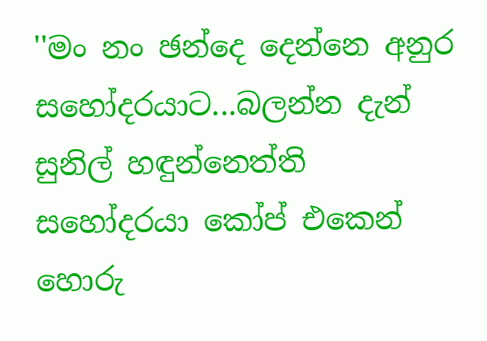''මං නං ඡන්දෙ දෙන්නෙ අනුර සහෝදරයාට...බලන්න දැන් සුනිල් හඳුන්නෙත්ති සහෝදරයා කෝප් එකෙන් හොරු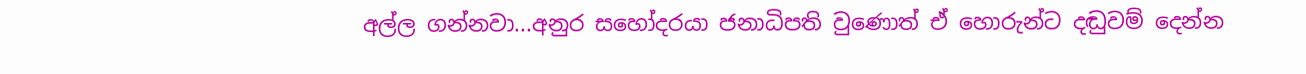අල්ල ගන්නවා...අනුර සහෝදරයා ජනාධිපති වුණොත් ඒ හොරුන්ට දඬුවම් දෙන්න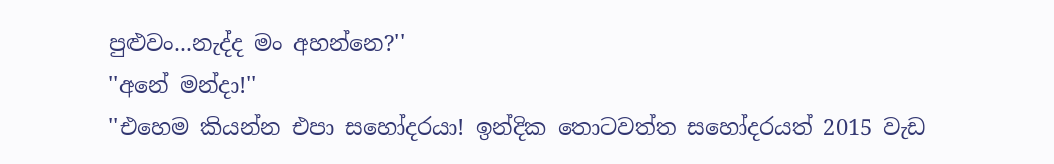පුළුවං...නැද්ද මං අහන්නෙ?''
''අනේ මන්දා!''
''එහෙම කියන්න එපා සහෝදරයා! ඉන්දික තොටවත්ත සහෝදරයත් 2015 වැඩ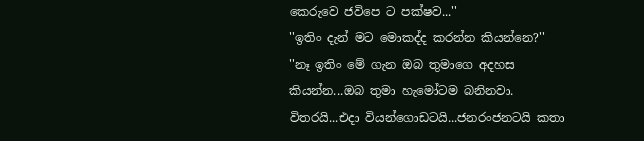කෙරුවෙ ජවිපෙ ට පක්ෂව...''
''ඉතිං දැන් මට මොකද්ද කරන්න කියන්නෙ?''
''නෑ ඉතිං මේ ගැන ඔබ තුමාගෙ අදහස කියන්න...ඔබ තුමා හැමෝටම බනිනවා. විතරයි...එදා වියන්ගොඩටයි...ජනරංජනටයි කතා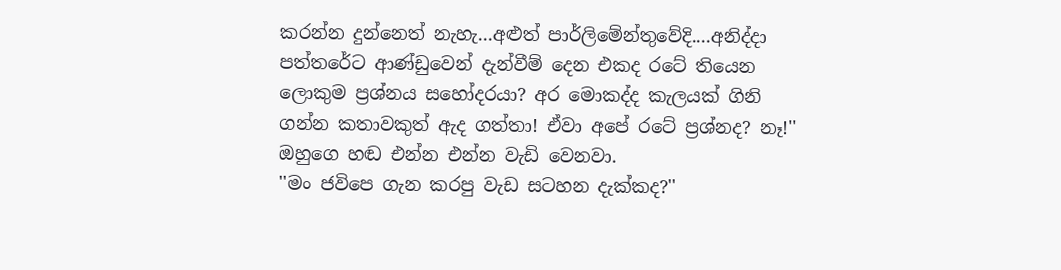කරන්න දුන්නෙත් නැහැ...අළුත් පාර්ලිමේන්තුවේදි....අනිද්දා පත්තරේට ආණ්ඩුවෙන් දැන්වීම් දෙන එකද රටේ තියෙන ලොකුම ප්‍රශ්නය සහෝදරයා? අර මොකද්ද කැලයක් ගිනි ගන්න කතාවකුත් ඇද ගත්තා! ඒවා අපේ රටේ ප්‍රශ්නද? නෑ!''
ඔහුගෙ හඬ එන්න එන්න වැඩි වෙනවා.
''මං ජවිපෙ ගැන කරපු වැඩ සටහන දැක්කද?''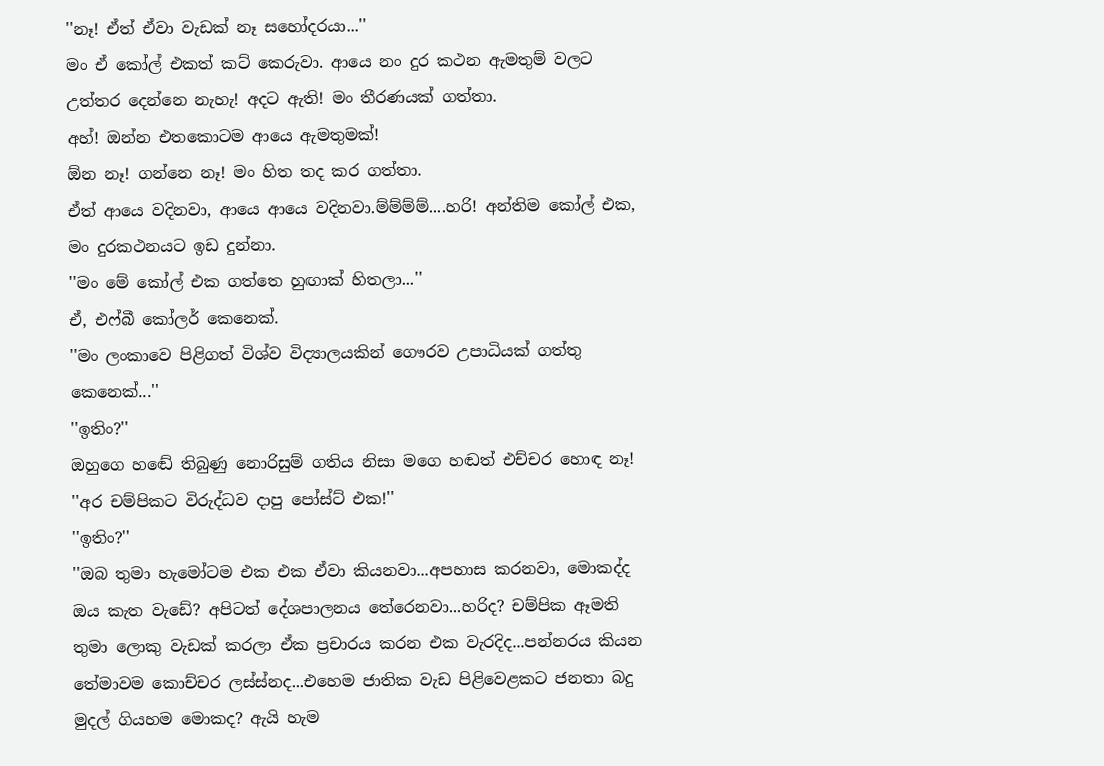''නෑ! ඒත් ඒවා වැඩක් නෑ සහෝදරයා...''
මං ඒ කෝල් එකත් කට් කෙරුවා. ආයෙ නං දුර කථන ඇමතුම් වලට උත්තර දෙන්නෙ නැහැ! අදට ඇති! මං තීරණයක් ගත්තා.
අහ්! ඔන්න එතකොටම ආයෙ ඇමතුමක්!
ඕන නෑ! ගන්නෙ නෑ! මං හිත තද කර ගත්තා.
ඒත් ආයෙ වදිනවා, ආයෙ ආයෙ වදිනවා.ම්ම්ම්ම්....හරි! අන්තිම කෝල් එක, මං දුරකථනයට ඉඩ දුන්නා.
''මං මේ කෝල් එක ගත්තෙ හුඟාක් හිතලා...''
ඒ, එෆ්බී කෝලර් කෙනෙක්.
''මං ලංකාවෙ පිළිගත් විශ්ව විද්‍යාලයකින් ගෞරව උපාධියක් ගත්තු කෙනෙක්...''
''ඉතිං?''
ඔහුගෙ හඬේ තිබුණු නොරිසුම් ගතිය නිසා මගෙ හඬත් එච්චර හොඳ නෑ!
''අර චම්පිකට විරුද්ධව දාපු පෝස්ට් එක!''
''ඉතිං?''
''ඔබ තුමා හැමෝටම එක එක ඒවා කියනවා...අපහාස කරනවා, මොකද්ද ඔය කැත වැඩේ? අපිටත් දේශපාලනය තේරෙනවා...හරිද? චම්පික ඈමති තුමා ලොකු වැඩක් කරලා ඒක ප්‍රචාරය කරන එක වැරදිද...පන්නරය කියන තේමාවම කොච්චර ලස්ස්නද...එහෙම ජාතික වැඩ පිළිවෙළකට ජනතා බදු මුදල් ගියහම මොකද? ඇයි හැම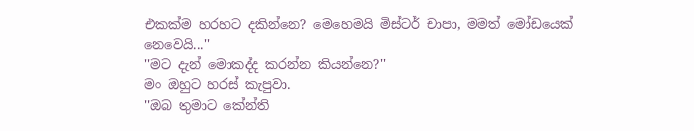එකක්ම හරහට දකින්නෙ? මෙහෙමයි මිස්ටර් චාපා, මමත් මෝඩයෙක් නෙවෙයි...''
''මට දැන් මොකද්ද කරන්න කියන්නෙ?''
මං ඔහුට හරස් කැපුවා.
''ඔබ තුමාට කේන්ති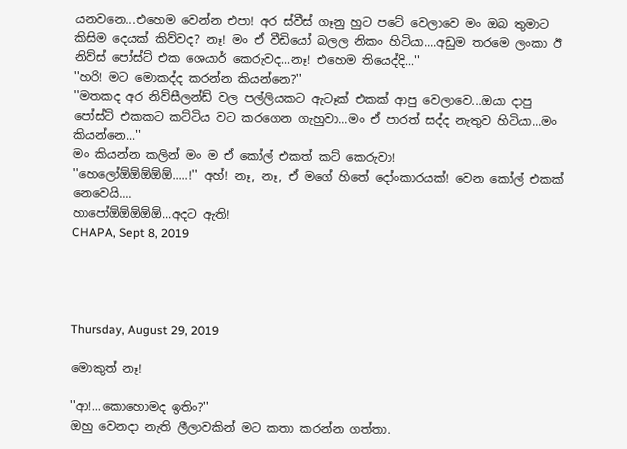යනවනෙ...එහෙම වෙන්න එපා! අර ස්වීස් ගෑනු හුට පටේ වෙලාවෙ මං ඔබ තුමාට කිසිම දෙයක් කිව්වද? නෑ! මං ඒ වීඩියෝ බලල නිකං හිටියා....අඩුම තරමෙ ලංකා ඊ නිව්ස් පෝස්ට් එක ශෙයාර් කෙරුවද...නෑ! එහෙම තියෙද්දි...''
''හරි! මට මොකද්ද කරන්න කියන්නෙ?''
''මතකද අර නිව්සීලන්ඩ් වල පල්ලියකට ඇටෑක් එකක් ආපු වෙලාවෙ...ඔයා දාපු පෝස්ට් එකකට කට්ටිය වට කරගෙන ගැහුවා...මං ඒ පාරත් සද්ද නැතුව හිටියා...මං කියන්නෙ...''
මං කියන්න කලින් මං ම ඒ කෝල් එකත් කට් කෙරුවා!
''හෙලෝඕඕඕඕඕ.....!'' අහ්! නෑ, නෑ, ඒ මගේ හිතේ දෝංකාරයක්! වෙන කෝල් එකක් නෙවෙයි....
හාපෝඕඕඕඕඕ...අදට ඇති!
CHAPA, Sept 8, 2019




Thursday, August 29, 2019

මොකුත් නෑ!

''ආ!...කොහොමද ඉතිං?''
ඔහු වෙනදා නැති ලීලාවකින් මට කතා කරන්න ගත්තා.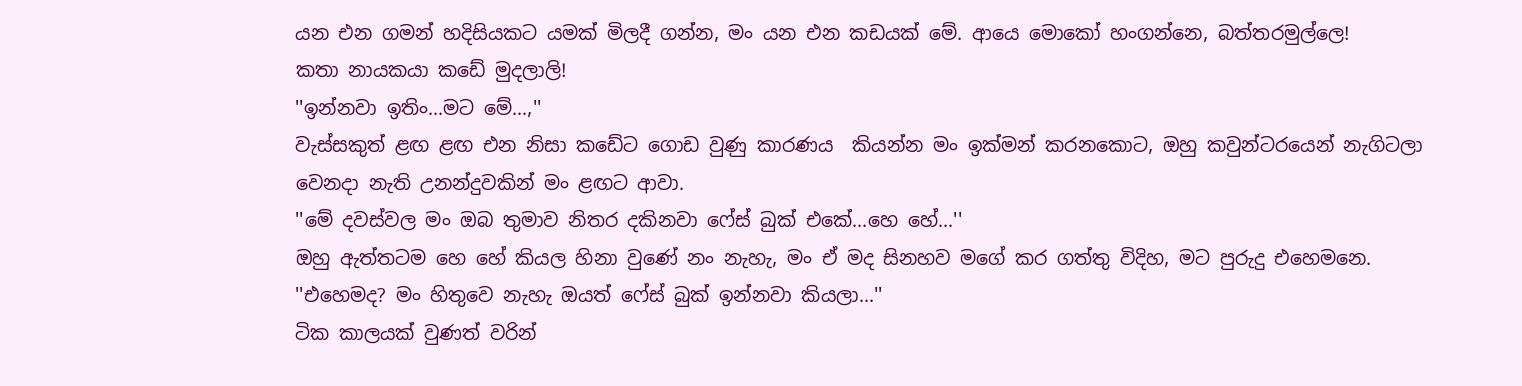යන එන ගමන් හදිසියකට යමක් මිලදී ගන්න, මං යන එන කඩයක් මේ. ආයෙ මොකෝ හංගන්නෙ, බත්තරමුල්ලෙ!
කතා නායකයා කඩේ මුදලාලි!
''ඉන්නවා ඉතිං...මට මේ...,''
වැස්සකුත් ළඟ ළඟ එන නිසා කඩේට ගොඩ වුණු කාරණය  කියන්න මං ඉක්මන් කරනකොට, ඔහු කවුන්ටරයෙන් නැගිටලා වෙනදා නැති උනන්දුවකින් මං ළඟට ආවා.
''මේ දවස්වල මං ඔබ තුමාව නිතර දකිනවා ෆේස් බුක් එකේ...හෙ හේ...''
ඔහු ඇත්තටම හෙ හේ කියල හිනා වුණේ නං නැහැ, මං ඒ මද සිනහව මගේ කර ගත්තු විදිහ, මට පුරුදු එහෙමනෙ.
''එහෙමද? මං හිතුවෙ නැහැ ඔයත් ෆේස් බුක් ඉන්නවා කියලා...''
ටික කාලයක් වුණත් වරින්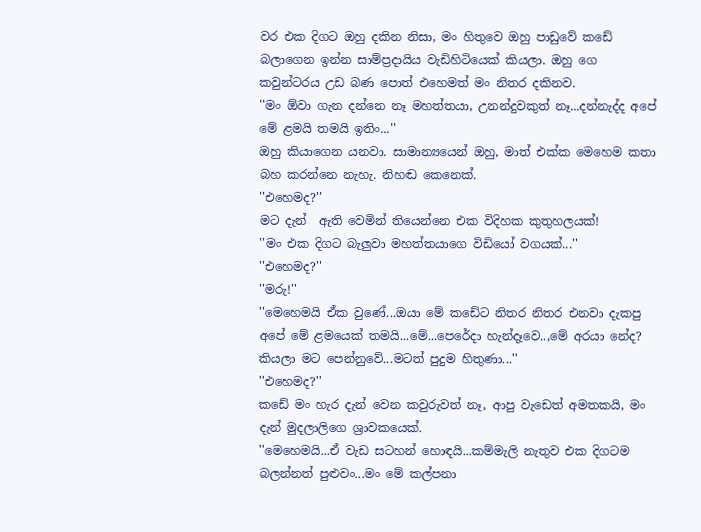වර එක දිගට ඔහු දකින නිසා, මං හිතුවෙ ඔහු පාඩුවේ කඩේ බලාගෙන ඉන්න සාම්ප්‍රදායිය වැඩිහිටියෙක් කියලා. ඔහු ගෙ කවුන්ටරය උඩ බණ පොත් එහෙමත් මං නිතර දකිනව.
''මං ඕවා ගැන දන්නෙ නෑ මහත්තයා, උනන්දුවකුත් නෑ...දන්නැද්ද අපේ මේ ළමයි තමයි ඉතිං...''
ඔහු කියාගෙන යනවා. සාමාන්‍යයෙන් ඔහු, මාත් එක්ක මෙහෙම කතා බහ කරන්නෙ නැහැ. නිහඬ කෙනෙක්.
''එහෙමද?''
මට දැන්  ඇති වෙමින් තියෙන්නෙ එක විදිහක කුතුහලයක්!
''මං එක දිගට බැලුවා මහත්තයාගෙ විඩියෝ වගයක්...''
''එහෙමද?''
''මරු!''
''මෙහෙමයි ඒක වුණේ...ඔයා මේ කඩේට නිතර නිතර එනවා දැකපු අපේ මේ ළමයෙක් තමයි...මේ...පෙරේදා හැන්දෑවෙ..,මේ අරයා නේද? කියලා මට පෙන්නුවේ...මටත් පුදුම හිතුණා...''
''එහෙමද?''
කඩේ මං හැර දැන් වෙන කවුරුවත් නෑ, ආපු වැඩෙත් අමතකයි, මං දැන් මුදලාලිගෙ ශ්‍රාවකයෙක්.
''මෙහෙමයි...ඒ වැඩ සටහන් හොඳයි...කම්මැලි නැතුව එක දිගටම බලන්නත් පුළුවං...මං මේ කල්පනා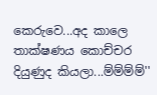කෙරුවෙ...අද කාලෙ තාක්ෂණය කොච්චර දියුණුද කියලා...ම්ම්ම්ම්''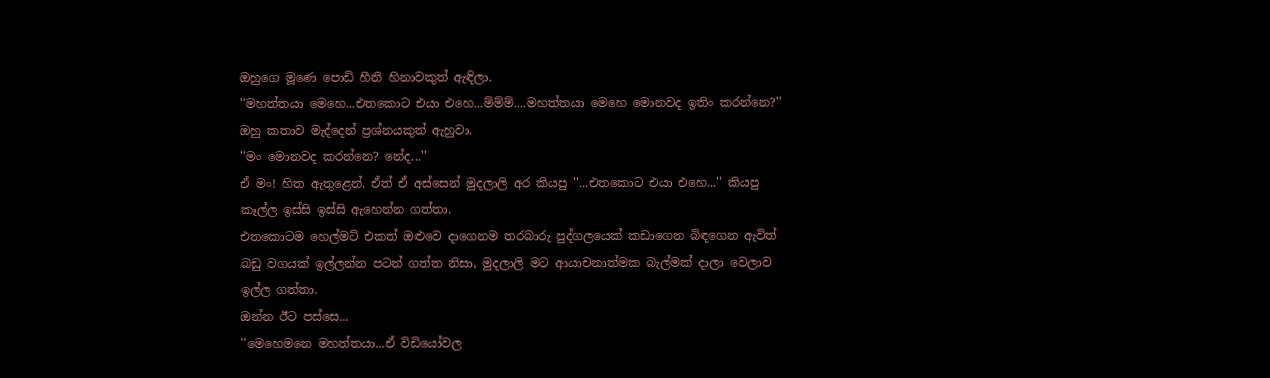ඔහුගෙ මූණෙ පොඩි හීනි හිනාවකුත් ඇඳිලා.
''මහත්තයා මෙහෙ...එතකොට එයා එහෙ...ම්ම්ම්....මහත්තයා මෙහෙ මොනවද ඉතිං කරන්නෙ?''
ඔහු කතාව මැද්දෙන් ප්‍රශ්නයකුත් ඇහුවා.
''මං මොනවද කරන්නෙ? නේද...''
ඒ මං! හිත ඇතුළෙන්. ඒත් ඒ අස්සෙන් මුදලාලි අර කියපු ''...එතකොට එයා එහෙ...'' කියපු කෑල්ල ඉස්සි ඉස්සි ඇහෙන්න ගත්තා.
එතකොටම හෙල්මට් එකත් ඔළුවෙ දාගෙනම තරබාරු පුද්ගලයෙක් කඩාගෙන බිඳගෙන ඇවිත් බඩු වගයක් ඉල්ලන්න පටන් ගත්ත නිසා, මුදලාලි මට ආයාචනාත්මක බැල්මක් දාලා වෙලාව ඉල්ල ගත්තා.
ඔන්න ඊට පස්සෙ...
''මෙහෙමනෙ මහත්තයා...ඒ විඩියෝවල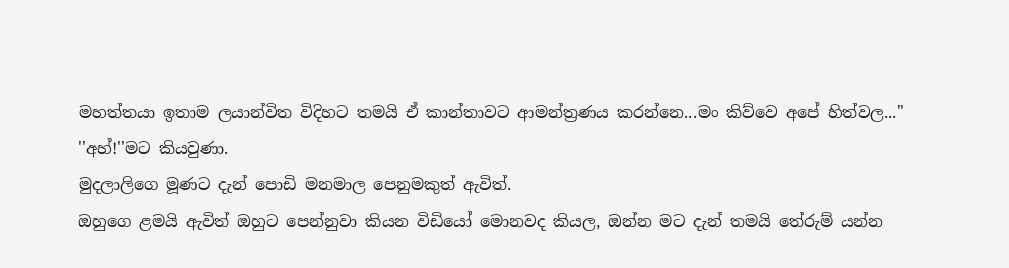මහත්තයා ඉතාම ලයාන්විත විදිහට තමයි ඒ කාන්තාවට ආමන්ත්‍රණය කරන්නෙ...මං කිව්වෙ අපේ හිත්වල...''
''අහ්!''මට කියවුණා.
මුදලාලිගෙ මූණට දැන් පොඩි මනමාල පෙනුමකුත් ඇවිත්.
ඔහුගෙ ළමයි ඇවිත් ඔහුට පෙන්නුවා කියන විඩියෝ මොනවද කියල, ඔන්න මට දැන් තමයි තේරුම් යන්න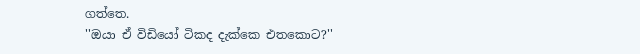ගත්තෙ.
''ඔයා ඒ විඩියෝ ටිකද දැක්කෙ එතකොට?''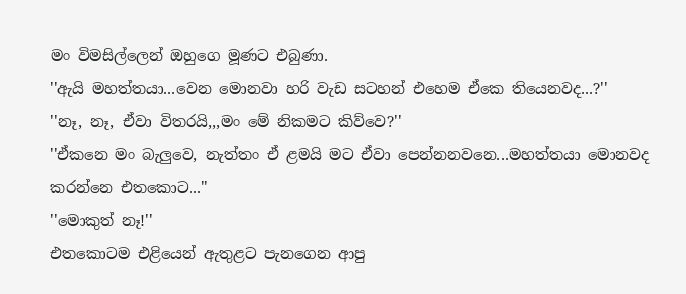මං විමසිල්ලෙන් ඔහුගෙ මූණට එබුණා.
''ඇයි මහත්තයා...වෙන මොනවා හරි වැඩ සටහන් එහෙම ඒකෙ තියෙනවද...?''
''නෑ, නෑ, ඒවා විතරයි,,,මං මේ නිකමට කිව්වෙ?''
''ඒකනෙ මං බැලුවෙ, නැත්තං ඒ ළමයි මට ඒවා පෙන්නනවනෙ...මහත්තයා මොනවද කරන්නෙ එතකොට...''
''මොකුත් නෑ!''
එතකොටම එළියෙන් ඇතුළට පැනගෙන ආපු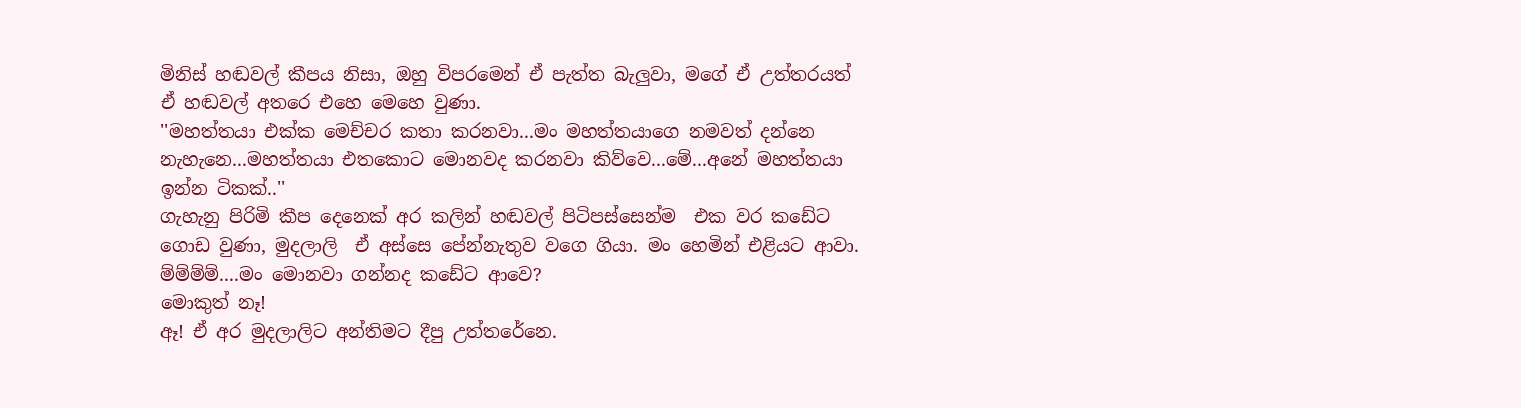මිනිස් හඬවල් කීපය නිසා, ඔහු විපරමෙන් ඒ පැත්ත බැලුවා, මගේ ඒ උත්තරයත් ඒ හඬවල් අතරෙ එහෙ මෙහෙ වුණා.
''මහත්තයා එක්ක මෙච්චර කතා කරනවා...මං මහත්තයාගෙ නමවත් දන්නෙ  නැහැනෙ...මහත්තයා එතකොට මොනවද කරනවා කිව්වෙ...මේ...අනේ මහත්තයා ඉන්න ටිකක්..''
ගැහැනු පිරිමි කීප දෙනෙක් අර කලින් හඬවල් පිටිපස්සෙන්ම  එක වර කඩේට ගොඩ වුණා, මුදලාලි  ඒ අස්සෙ පේන්නැතුව වගෙ ගියා. මං හෙමින් එළියට ආවා. ම්ම්ම්ම්....මං මොනවා ගන්නද කඩේට ආවෙ?
මොකුත් නෑ!
ඈ! ඒ අර මුදලාලිට අන්තිමට දීපු උත්තරේනෙ.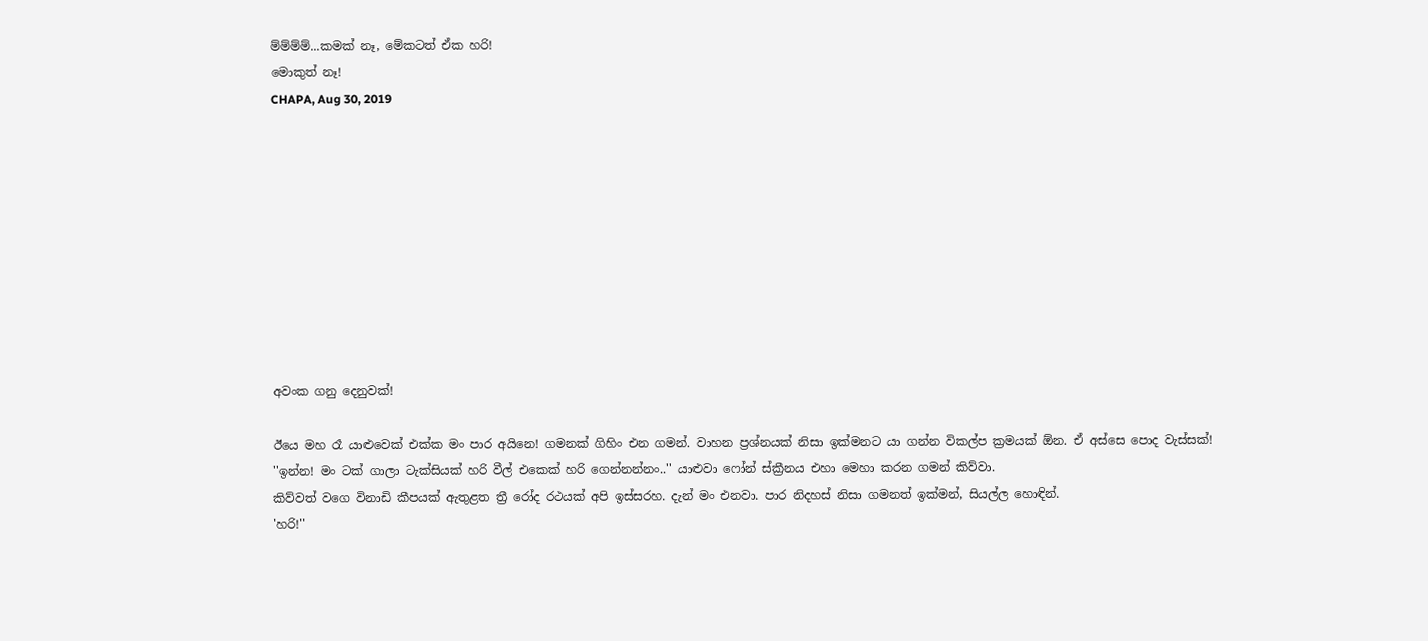ම්ම්ම්ම්...කමක් නෑ, මේකටත් ඒක හරි!
මොකුත් නෑ!
CHAPA, Aug 30, 2019










අවංක ගනු දෙනුවක්!

ඊයෙ මහ රෑ යාළුවෙක් එක්ක මං පාර අයිනෙ! ගමනක් ගිහිං එන ගමන්. වාහන ප්‍රශ්නයක් නිසා ඉක්මනට යා ගන්න විකල්ප ක්‍රමයක් ඕන. ඒ අස්සෙ පොද වැස්සක්!
''ඉන්න! මං ටක් ගාලා ටැක්සියක් හරි වීල් එකෙක් හරි ගෙන්නන්නං..'' යාළුවා ෆෝන් ස්ක්‍රීනය එහා මෙහා කරන ගමන් කිව්වා.
කිව්වත් වගෙ විනාඩි කීපයක් ඇතුළත ත්‍රී රෝද රථයක් අපි ඉස්සරහ. දැන් මං එනවා. පාර නිදහස් නිසා ගමනත් ඉක්මන්, සියල්ල හොඳින්.
'හරි!''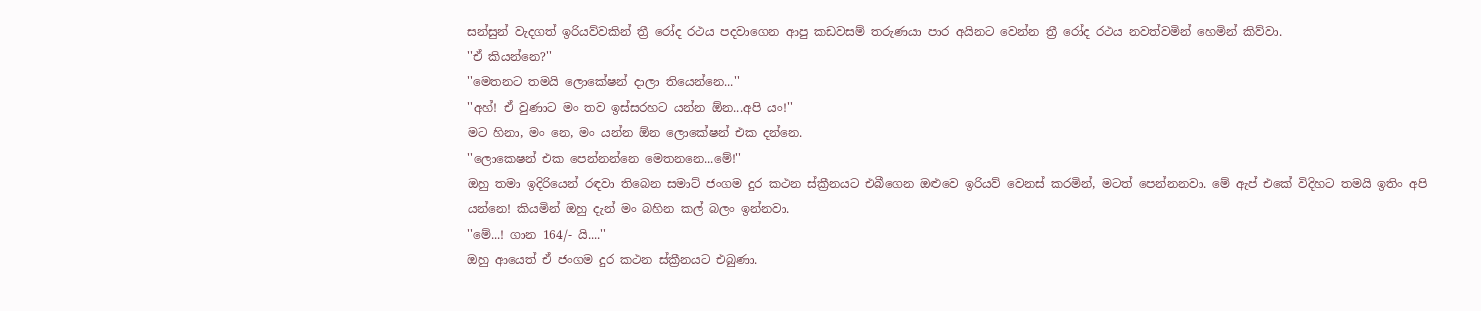සන්සුන් වැදගත් ඉරියව්වකින් ත්‍රී රෝද රථය පදවාගෙන ආපු කඩවසම් තරුණයා පාර අයිනට වෙන්න ත්‍රී රෝද රථය නවත්වමින් හෙමින් කිව්වා.
''ඒ කියන්නෙ?''
''මෙතනට තමයි ලොකේෂන් දාලා තියෙන්නෙ...''
''අහ්! ඒ වුණාට මං තව ඉස්සරහට යන්න ඕන...අපි යං!''
මට හිනා, මං නෙ, මං යන්න ඕන ලොකේෂන් එක දන්නෙ.
''ලොකෙෂන් එක පෙන්නන්නෙ මෙතනනෙ...මේ!''
ඔහු තමා ඉදිරියෙන් රඳවා තිබෙන සමාට් ජංගම දුර කථන ස්ක්‍රීනයට එබීගෙන ඔළුවෙ ඉරියව් වෙනස් කරමින්, මටත් පෙන්නනවා. මේ ඇප් එකේ විදිහට තමයි ඉතිං අපි යන්නෙ! කියමින් ඔහු දැන් මං බහින කල් බලං ඉන්නවා.
''මේ...! ගාන 164/- යි....''
ඔහු ආයෙත් ඒ ජංගම දුර කථන ස්ක්‍රීනයට එබුණා.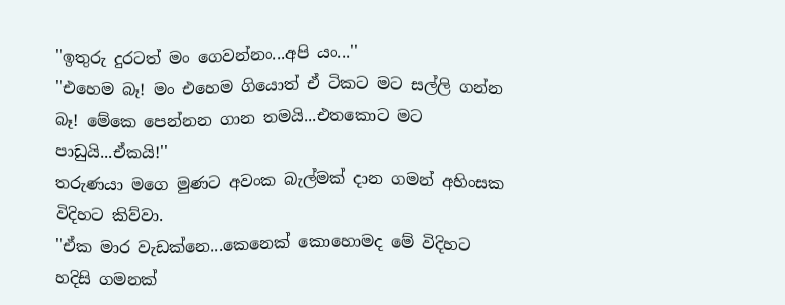''ඉතුරු දුරටත් මං ගෙවන්නං...අපි යං...''
''එහෙම බෑ! මං එහෙම ගියොත් ඒ ටිකට මට සල්ලි ගන්න බෑ! මේකෙ පෙන්නන ගාන තමයි...එතකොට මට පාඩුයි...ඒකයි!''
තරුණයා මගෙ මුණට අවංක බැල්මක් දාන ගමන් අහිංසක විදිහට කිව්වා.
''ඒක මාර වැඩක්නෙ...කෙනෙක් කොහොමද මේ විදිහට හදිසි ගමනක්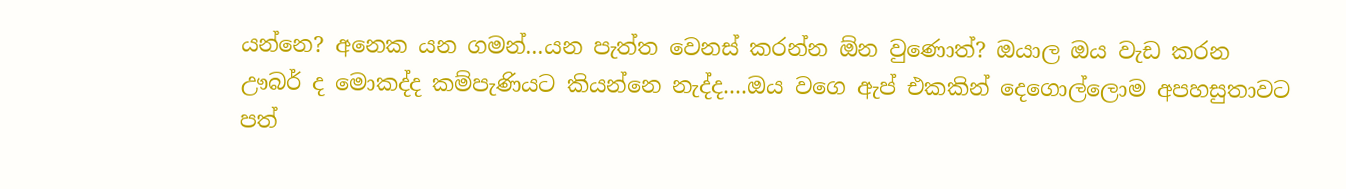යන්නෙ? අනෙක යන ගමන්...යන පැත්ත වෙනස් කරන්න ඕන වුණොත්? ඔයාල ඔය වැඩ කරන ඌබර් ද මොකද්ද කම්පැණියට කියන්නෙ නැද්ද....ඔය වගෙ ඇප් එකකින් දෙගොල්ලොම අපහසුතාවට පත්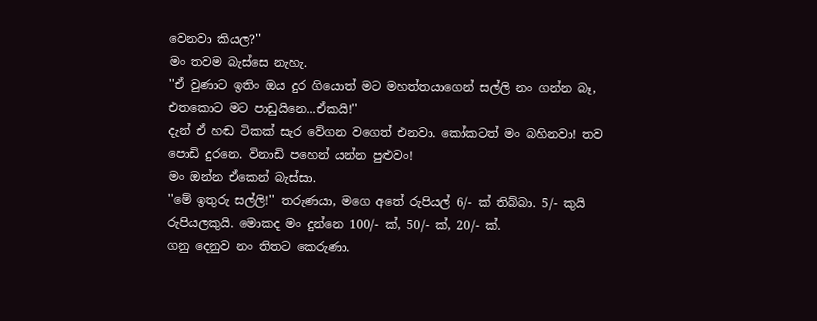වෙනවා කියල?''
මං තවම බැස්සෙ නැහැ.
''ඒ වුණාට ඉතිං ඔය දුර ගියොත් මට මහත්තයාගෙන් සල්ලි නං ගන්න බෑ, එතකොට මට පාඩුයිනෙ...ඒකයි!''
දැන් ඒ හඬ ටිකක් සැර වේගන වගෙත් එනවා. කෝකටත් මං බහිනවා! තව පොඩි දුරනෙ. විනාඩි පහෙන් යන්න පුළුවං!
මං ඔන්න ඒකෙන් බැස්සා.
''මේ ඉතුරු සල්ලි!'' තරුණයා, මගෙ අතේ රුපියල් 6/- ක් තිබ්බා. 5/- කුයි රුපියලකුයි. මොකද මං දුන්නෙ 100/- ක්, 50/- ක්, 20/- ක්.
ගනු දෙනුව නං තිතට කෙරුණා.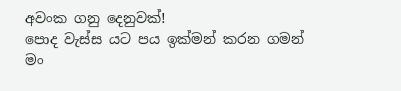අවංක ගනු දෙනුවක්!
පොද වැස්ස යට පය ඉක්මන් කරන ගමන් මං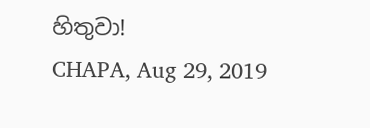හිතුවා!
CHAPA, Aug 29, 2019